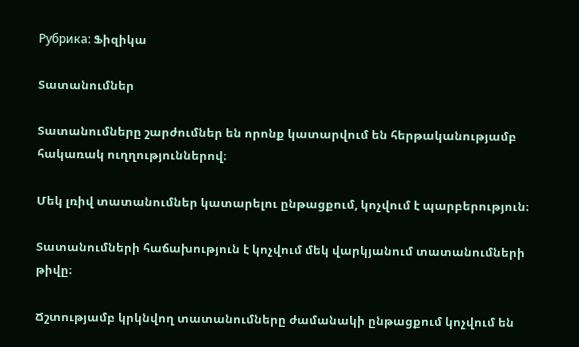Рубрика: Ֆիզիկա

Տատանումներ

Տատանումները շարժումներ են որոնք կատարվում են հերթականությամբ հակառակ ուղղություններով։

Մեկ լռիվ տատանումներ կատարելու ընթացքում, կոչվում է պարբերություն։

Տատանումների հաճախություն է կոչվում մեկ վարկյանում տատանումների թիվը։

Ճշտությամբ կրկնվող տատանումները ժամանակի ընթացքում կոչվում են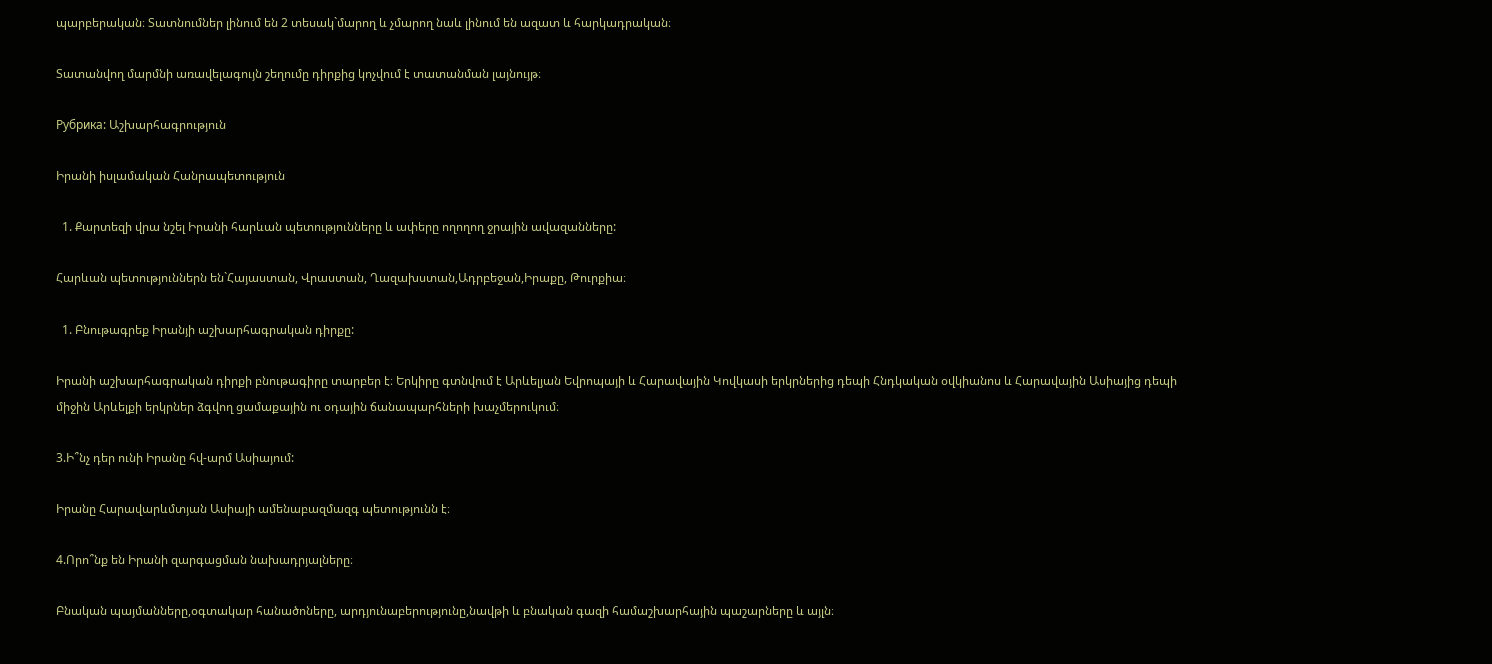պարբերական։ Տատնումներ լինում են 2 տեսակ`մարող և չմարող նաև լինում են ազատ և հարկադրական։

Տատանվող մարմնի առավելագույն շեղումը դիրքից կոչվում է տատանման լայնույթ։

Рубрика: Աշխարհագրություն

Իրանի իսլամական Հանրապետություն

  1. Քարտեզի վրա նշել Իրանի հարևան պետությունները և ափերը ողողող ջրային ավազանները:

Հարևան պետություններն են`Հայաստան, Վրաստան, Ղազախստան,Ադրբեջան,Իրաքը, Թուրքիա։

  1. Բնութագրեք Իրանյի աշխարհագրական դիրքը:

Իրանի աշխարհագրական դիրքի բնութագիրը տարբեր է։ Երկիրը գտնվում է Արևելյան Եվրոպայի և Հարավային Կովկասի երկրներից դեպի Հնդկական օվկիանոս և Հարավային Ասիայից դեպի միջին Արևելքի երկրներ ձգվող ցամաքային ու օդային ճանապարհների խաչմերուկում։

3.Ի՞նչ դեր ունի Իրանը հվ-արմ Ասիայում:

Իրանը Հարավարևմտյան Ասիայի ամենաբազմազգ պետությունն է։

4.Որո՞նք են Իրանի զարգացման նախադրյալները։

Բնական պայմանները,օգտակար հանածոները, արդյունաբերությունը,նավթի և բնական գազի համաշխարհային պաշարները և այլն։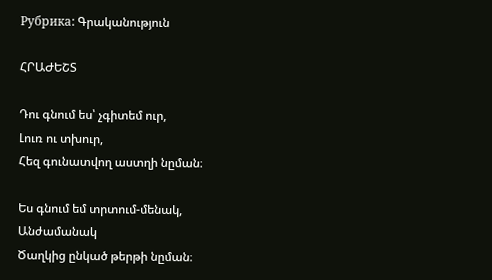Рубрика: Գրականություն

ՀՐԱԺԵՇՏ

Դու գնում ես՝ չգիտեմ ուր,
Լուռ ու տխուր,
Հեզ գունատվող աստղի նըման։

Ես գնում եմ տրտում-մենակ,
Անժամանակ
Ծաղկից ընկած թերթի նըման։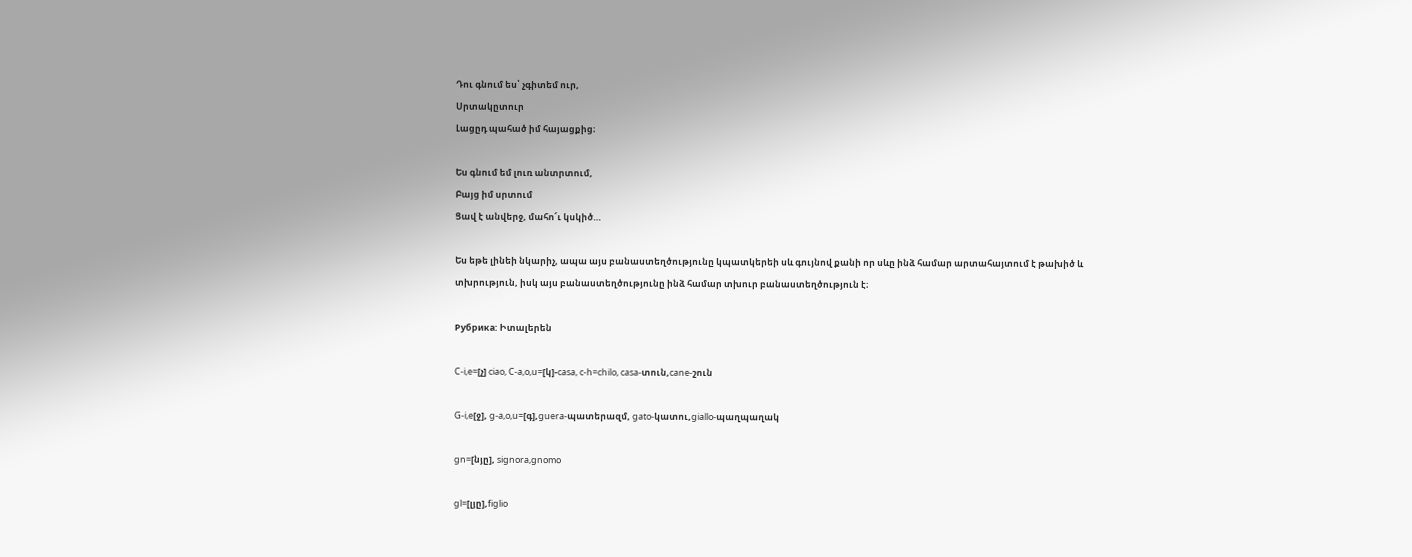Դու գնում ես՝ չգիտեմ ուր,
Սրտակըտուր
Լացըդ պահած իմ հայացքից։

Ես գնում եմ լուռ անտրտում,
Բայց իմ սրտում
Ցավ է անվերջ, մահո՜ւ կսկիծ…

Ես եթե լինեի նկարիչ, ապա այս բանաստեղծությունը կպատկերեի սև գույնով քանի որ սևը ինձ համար արտահայտում է թախիծ և տխրություն, իսկ այս բանաստեղծությունը ինձ համար տխուր բանաստեղծություն է։

Рубрика: Իտալերեն

C-i,e=[չ] ciao, C-a,o,u=[կ]-casa, c-h=chilo, casa-տուն,cane-շուն

G-i,e[ջ], g-a,o,u=[գ],guera-պատերազմ, gato-կատու,giallo-պաղպաղակ

gn=[նյը], signora,gnomo

gl=[լյը],figlio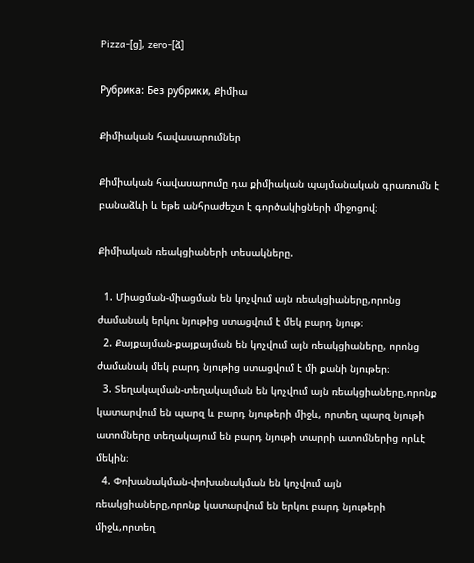Pizza-[ց], zero-[ձ]

Рубрика: Без рубрики, Քիմիա

Քիմիական հավասարումներ

Քիմիական հավասարումը դա քիմիական պայմանական գրառումն է բանաձևի և եթե անհրաժեշտ է գործակիցների միջոցով։

Քիմիական ռեակցիաների տեսակները.

  1. Միացման-միացման են կոչվում այն ռեակցիաները,որոնց ժամանակ երկու նյութից ստացվում է մեկ բարդ նյութ։
  2. Քայքայման-քայքայման են կոչվում այն ռեակցիաները, որոնց ժամանակ մեկ բարդ նյութից ստացվում է մի քանի նյութեր։
  3. Տեղակալման-տեղակալման են կոչվում այն ռեակցիաները,որոնք կատարվում են պարզ և բարդ նյութերի միջև, որտեղ պարզ նյութի ատոմները տեղակայում են բարդ նյութի տարրի ատոմներից որևէ մեկին։
  4. Փոխանակման-փոխանակման են կոչվում այն ռեակցիաները,որոնք կատարվում են երկու բարդ նյութերի միջև,որտեղ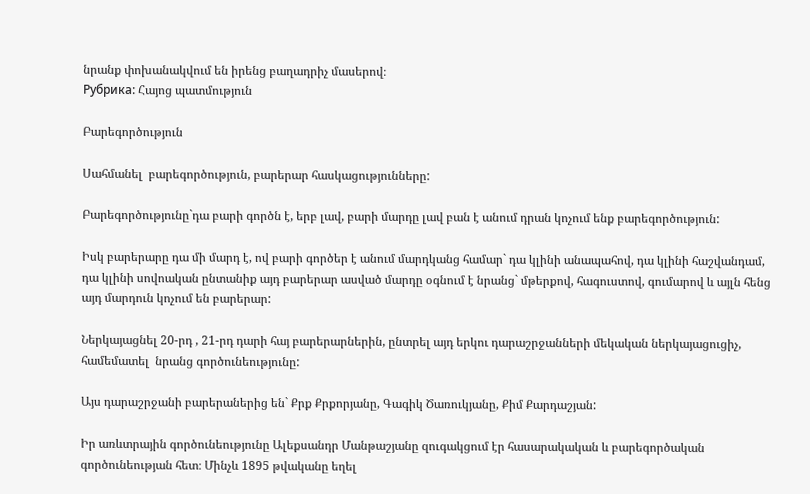նրանք փոխանակվում են իրենց բաղադրիչ մասերով։
Рубрика: Հայոց պատմություն

Բարեգործություն

Սահմանել  բարեգործություն, բարերար հասկացությունները:

Բարեգործությունը`դա բարի գործն է, երբ լավ, բարի մարդը լավ բան է անում դրան կոչում ենք բարեգործություն:

Իսկ բարերարը դա մի մարդ է, ով բարի գործեր է անում մարդկանց համար` դա կլինի անապահով, դա կլինի հաշվանդամ, դա կլինի սովոական ընտանիք այդ բարերար ասված մարդը օգնում է նրանց` մթերքով, հագուստով, գումարով և այլն հենց այդ մարդուն կոչում են բարերար:

Ներկայացնել 20-րդ , 21-րդ դարի հայ բարերարներին, ընտրել այդ երկու դարաշրջանների մեկական ներկայացուցիչ, համեմատել  նրանց գործունեությունը:

Այս դարաշրջանի բարերաներից են` Քրք Քրքորյանը, Գագիկ Ծառուկյանը, Քիմ Քարդաշյան:

Իր առևտրային գործունեությունը Ալեքսանդր Մանթաշյանը զուգակցում էր հասարակական և բարեգործական գործունեության հետ։ Մինչև 1895 թվականը եղել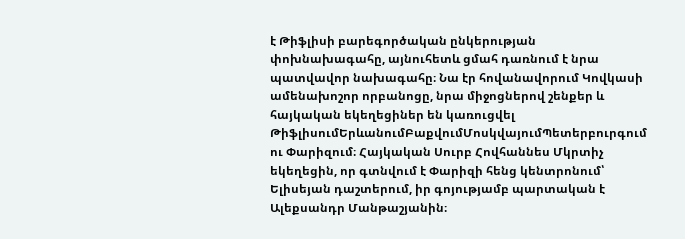է Թիֆլիսի բարեգործական ընկերության փոխնախագահը, այնուհետև ցմահ դառնում է նրա պատվավոր նախագահը։ Նա էր հովանավորում Կովկասի ամենախոշոր որբանոցը, նրա միջոցներով շենքեր և հայկական եկեղեցիներ են կառուցվել ԹիֆլիսումԵրևանումԲաքվումՄոսկվայումՊետերբուրգում ու Փարիզում։ Հայկական Սուրբ Հովհաննես Մկրտիչ եկեղեցին, որ գտնվում է Փարիզի հենց կենտրոնում՝ Ելիսեյան դաշտերում, իր գոյությամբ պարտական է Ալեքսանդր Մանթաշյանին։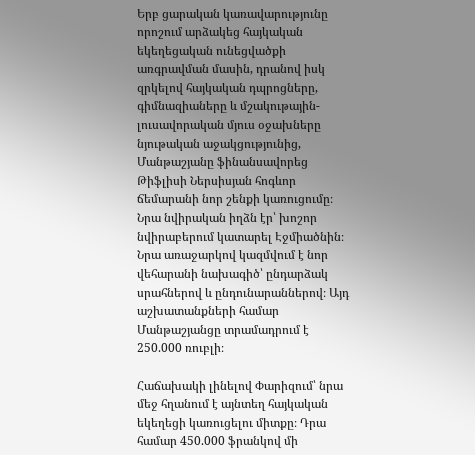Երբ ցարական կառավարությունը որոշում արձակեց հայկական եկեղեցական ունեցվածքի առգրավման մասին, դրանով իսկ զրկելով հայկական դպրոցները, գիմնազիաները և մշակութային-լուսավորական մյուս օջախները նյութական աջակցությունից, Մանթաշյանը ֆինանսավորեց Թիֆլիսի Ներսիսյան հոգևոր ճեմարանի նոր շենքի կառուցումը։ Նրա նվիրական իղձն էր՝ խոշոր նվիրաբերում կատարել Էջմիածնին։ Նրա առաջարկով կազմվում է նոր վեհարանի նախագիծ՝ ընդարձակ սրահներով և ընդունարաններով։ Այդ աշխատանքների համար Մանթաշյանցը տրամադրում է 250.000 ռուբլի։

Հաճախակի լինելով Փարիզում՝ նրա մեջ հղանում է այնտեղ հայկական եկեղեցի կառուցելու միտքը։ Դրա համար 450.000 ֆրանկով մի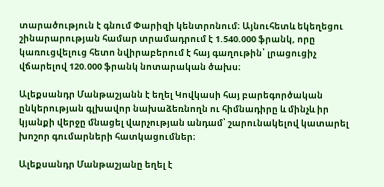տարածություն է գնում Փարիզի կենտրոնում։ Այնուհետև եկեղեցու շինարարության համար տրամադրում է 1.540.000 ֆրանկ, որը կառուցվելուց հետո նվիրաբերում է հայ գաղութին՝ լրացուցիչ վճարելով 120.000 ֆրանկ նոտարական ծախս։

Ալեքսանդր Մանթաշյանն է եղել Կովկասի հայ բարեգործական ընկերության գլխավոր նախաձեռնողն ու հիմնադիրը և մինչև իր կյանքի վերջը մնացել վարչության անդամ՝ շարունակելով կատարել խոշոր գումարների հատկացումներ։

Ալեքսանդր Մանթաշյանը եղել է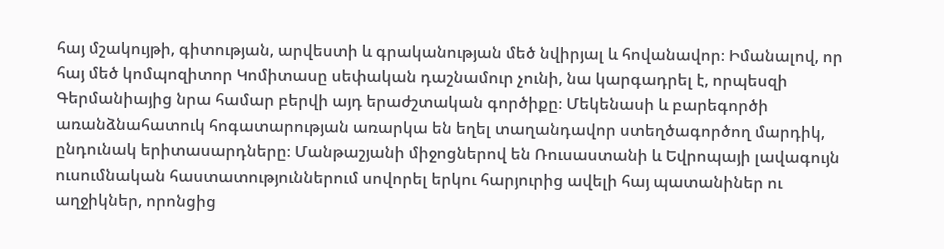հայ մշակույթի, գիտության, արվեստի և գրականության մեծ նվիրյալ և հովանավոր։ Իմանալով, որ հայ մեծ կոմպոզիտոր Կոմիտասը սեփական դաշնամուր չունի, նա կարգադրել է, որպեսզի Գերմանիայից նրա համար բերվի այդ երաժշտական գործիքը։ Մեկենասի և բարեգործի առանձնահատուկ հոգատարության առարկա են եղել տաղանդավոր ստեղծագործող մարդիկ, ընդունակ երիտասարդները։ Մանթաշյանի միջոցներով են Ռուսաստանի և Եվրոպայի լավագույն ուսումնական հաստատություններում սովորել երկու հարյուրից ավելի հայ պատանիներ ու աղջիկներ, որոնցից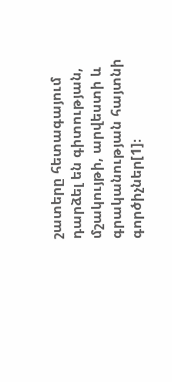շատերը հետագայում դարձել են գիտության, մշակույթի, արվեստի և գրականության հայտնի գործիչներ[1]։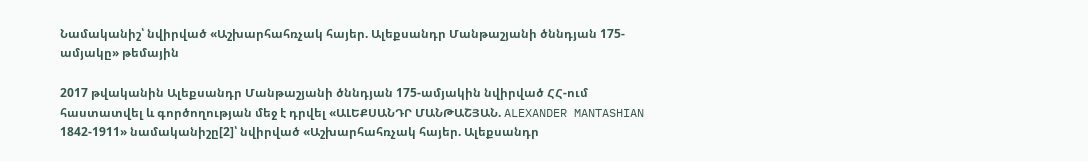Նամականիշ՝ նվիրված «Աշխարհահռչակ հայեր. Ալեքսանդր Մանթաշյանի ծննդյան 175-ամյակը» թեմային

2017 թվականին Ալեքսանդր Մանթաշյանի ծննդյան 175-ամյակին նվիրված ՀՀ-ում հաստատվել և գործողության մեջ է դրվել «ԱԼԵՔՍԱՆԴՐ ՄԱՆԹԱՇՅԱՆ. ALEXANDER MANTASHIAN 1842-1911» նամականիշը[2]՝ նվիրված «Աշխարհահռչակ հայեր. Ալեքսանդր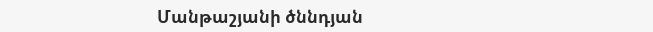Մանթաշյանի ծննդյան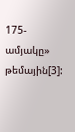175-ամյակը» թեմային[3]: